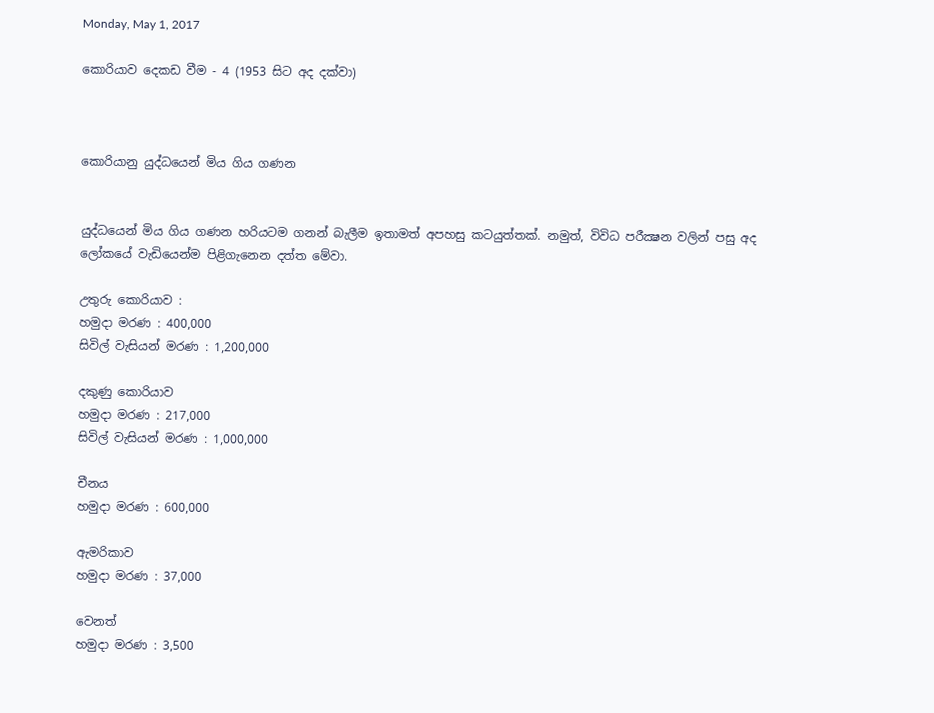Monday, May 1, 2017

කොරියාව දෙකඩ වීම - 4 (1953 සිට අද දක්වා)



කොරියානු යුද්ධයෙන් මිය ගිය ගණන


යුද්ධයෙන් මිය ගිය ගණන හරියටම ගනන් බැලීම ඉතාමත් අපහසු කටයුත්තක්. නමුත්, විවිධ පරීක්‍ෂන වලින් පසු අද ලෝකයේ වැඩියෙන්ම පිළිගැනෙන දත්ත මේවා.

උතුරු කොරියාව :
හමුදා මරණ : 400,000
සිවිල් වැසියන් මරණ : 1,200,000

දකුණු කොරියාව
හමුදා මරණ : 217,000
සිවිල් වැසියන් මරණ : 1,000,000

චීනය
හමුදා මරණ : 600,000

ඇමරිකාව
හමුදා මරණ : 37,000

වෙනත්
හමුදා මරණ : 3,500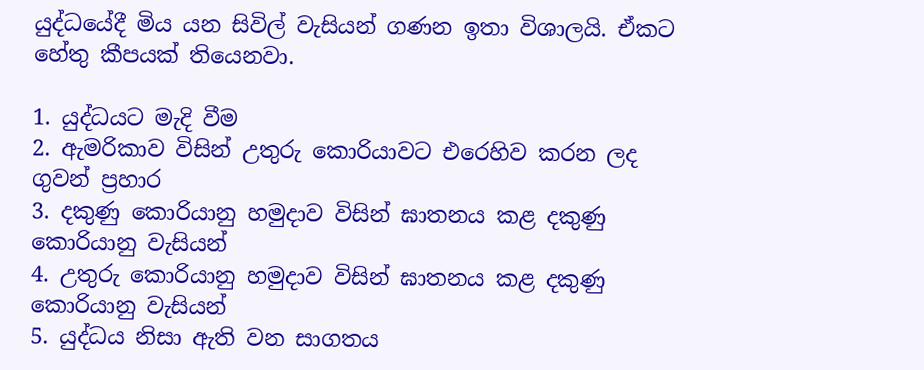යුද්ධයේදී මිය යන සිවිල් වැසියන් ගණන ඉතා විශාලයි. ඒකට හේතු කීපයක් තියෙනවා.

1. යුද්ධයට මැදි වීම
2. ඇමරිකාව විසින් උතුරු කොරියාවට එරෙහිව කරන ලද ගුවන් ප්‍රහාර
3. දකුණු කොරියානු හමුදාව විසින් ඝාතනය කළ දකුණු කොරියානු වැසියන්
4. උතුරු කොරියානු හමුදාව විසින් ඝාතනය කළ දකුණු කොරියානු වැසියන්
5. යුද්ධය නිසා ඇති වන සාගතය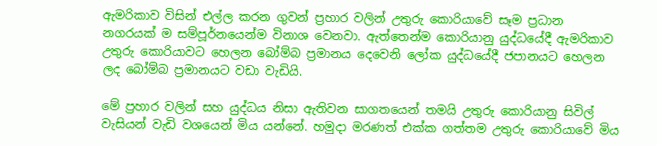ඇමරිකාව විසින් එල්ල කරන ගුවන් ප්‍රහාර වලින් උතුරු කොරියාවේ සෑම ප්‍රධාන නගරයක් ම සම්පූර්නයෙන්ම විනාශ වෙනවා. ඇත්තෙන්ම කොරියානු යුද්ධයේදී ඇමරිකාව උතුරු කොරියාවට හෙලන බෝම්බ ප්‍රමානය දෙවෙනි ලෝක යුද්ධයේදී ජපානයට හෙලන ලද බෝම්බ ප්‍රමානයට වඩා වැඩියි.

මේ ප්‍රහාර වලින් සහ යුද්ධය නිසා ඇතිවන සාගතයෙන් තමයි උතුරු කොරියානු සිවිල් වැසියන් වැඩි වශයෙන් මිය යන්නේ. හමුදා මරණත් එක්ක ගත්තම උතුරු කොරියාවේ මිය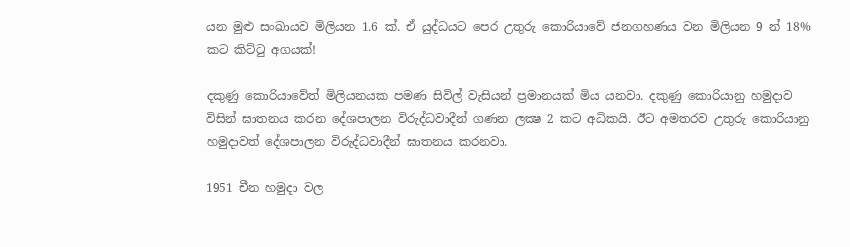යන මුළු සංඛායව මිලියන 1.6 ක්. ඒ යුද්ධයට පෙර උතුරු කොරියාවේ ජනගහණය වන මිලියන 9 න් 18% කට කිට්ටු අගයක්!

දකුණු කොරියාවේත් මිලියනයක පමණ සිවිල් වැසියන් ප්‍රමානයක් මිය යනවා. දකුණු කොරියානු හමුදාව විසින් ඝාතනය කරන දේශපාලන විරුද්ධවාදීන් ගණන ලක්‍ෂ 2 කට අධිකයි. ඊට අමතරව උතුරු කොරියානු හමුදාවත් දේශපාලන විරුද්ධවාදීන් ඝාතනය කරනවා.

1951 චීන හමුදා වල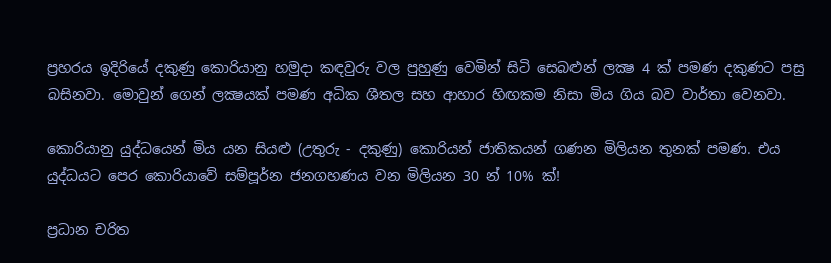ප්‍රහරය ඉදිරියේ දකුණු කොරියානු හමුදා කඳවුරු වල පුහුණු වෙමින් සිටි සෙබළුන් ලක්‍ෂ 4 ක් පමණ දකුණට පසු බසිනවා. මොවුන් ගෙන් ලක්‍ෂයක් පමණ අධික ශීතල සහ ආහාර හිඟකම නිසා මිය ගිය බව වාර්තා වෙනවා.

කොරියානු යුද්ධයෙන් මිය යන සියළු (උතුරු - දකුණු) කොරියන් ජාතිකයන් ගණන මිලියන තුනක් පමණ. එය යුද්ධයට පෙර කොරියාවේ සම්පූර්න ජනගහණය වන මිලියන 30 න් 10% ක්!

ප්‍රධාන චරිත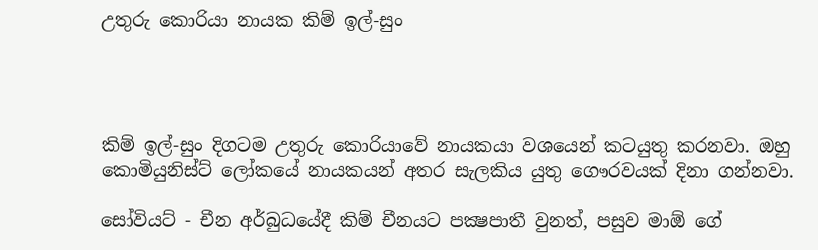උතුරු කොරියා නායක කිම් ඉල්-සුං




කිම් ඉල්-සුං දිගටම උතුරු කොරියාවේ නායකයා වශයෙන් කටයුතු කරනවා. ඔහු කොමියුනිස්ට් ලෝකයේ නායකයන් අතර සැලකිය යුතු ගෞරවයක් දිනා ගන්නවා.

සෝවියට් - චීන අර්බුධයේදී කිම් චීනයට පක්‍ෂපාතී වුනත්, පසුව මාඕ ගේ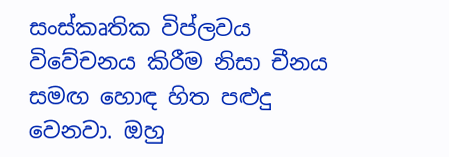සංස්කෘතික විප්ලවය විවේචනය කිරීම නිසා චීනය සමඟ හොඳ හිත පළුදු වෙනවා. ඔහු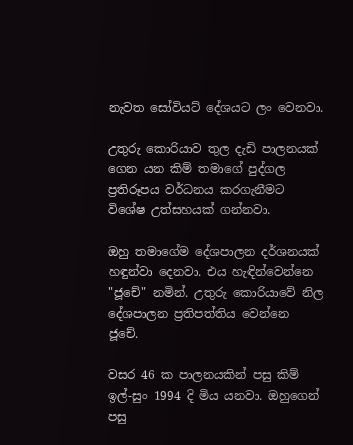නැවත සෝවියට් දේශයට ලං වෙනවා.

උතුරු කොරියාව තුල දැඩි පාලනයක් ගෙන යන කිම් තමාගේ පුද්ගල ප්‍රතිරූපය වර්ධනය කරගැනීමට විශේෂ උත්සහයක් ගන්නවා.

ඔහු තමාගේම දේශපාලන දර්ශනයක් හඳුන්වා දෙනවා. එය හැඳින්වෙන්නෙ "ජූචේ" නමින්. උතුරු කොරියාවේ නිල දේශපාලන ප්‍රතිපත්තිය වෙන්නෙ ජූචේ.

වසර 46 ක පාලනයකින් පසු කිම් ඉල්-සුං 1994 දි මිය යනවා. ඔහුගෙන් පසු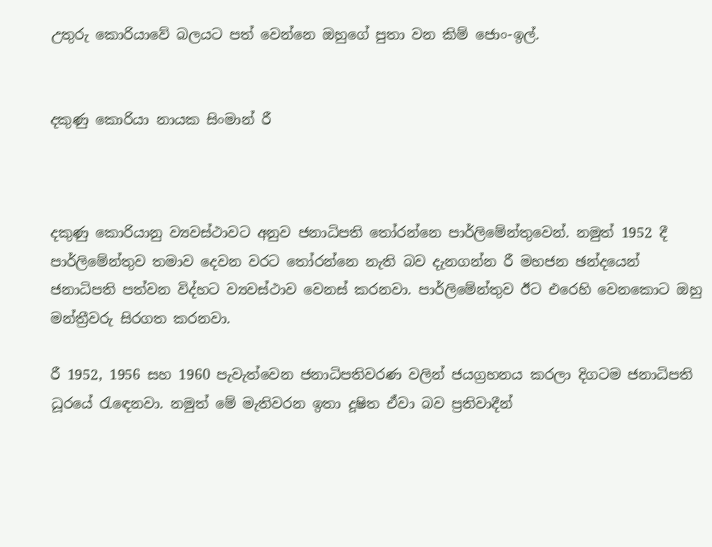උතුරු කොරියාවේ බලයට පත් වෙන්නෙ ඔහුගේ පුතා වන කිම් ජොං-ඉල්.


දකුණු කොරියා නායක සිංමාන් රී



දකුණු කොරියානු ව්‍යවස්ථාවට අනුව ජනාධිපති තෝරන්නෙ පාර්ලිමේන්තුවෙන්. නමුත් 1952 දී පාර්ලිමේන්තුව තමාව දෙවන වරට තෝරන්නෙ නැති බව දැනගන්න රී මහජන ඡන්දයෙන් ජනාධිපති පත්වන විද්හට ව්‍යවස්ථාව වෙනස් කරනවා. පාර්ලිමේන්තුව ඊට එරෙහි වෙනකොට ඔහු මන්ත්‍රීවරු සිරගත කරනවා.

රී 1952, 1956 සහ 1960 පැවැත්වෙන ජනාධිපතිවරණ වලින් ජයග්‍රහනය කරලා දිගටම ජනාධිපති ධූරයේ රැඳෙනවා. නමුත් මේ මැතිවරන ඉතා දූෂිත ඒවා බව ප්‍රතිවාදීන්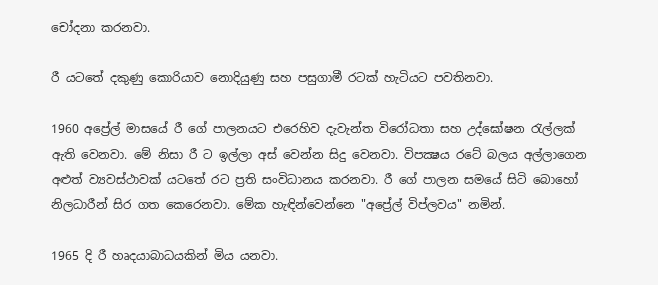චෝදනා කරනවා.

රී යටතේ දකුණු කොරියාව නොදියුණු සහ පසුගාමී රටක් හැටියට පවතිනවා.

1960 අප්‍රේල් මාසයේ රී ගේ පාලනයට එරෙහිව දැවැන්ත විරෝධතා සහ උද්ඝෝෂන රැල්ලක් ඇති වෙනවා. මේ නිසා රී ට ඉල්ලා අස් වෙන්න සිදු වෙනවා. විපක්‍ෂය රටේ බලය අල්ලාගෙන අළුත් ව්‍යවස්ථාවක් යටතේ රට ප්‍රති සංවිධානය කරනවා. රී ගේ පාලන සමයේ සිටි බොහෝ නිලධාරීන් සිර ගත කෙරෙනවා. මේක හැඳින්වෙන්නෙ "අප්‍රේල් විප්ලවය" නමින්.

1965 දි රී හෘදයාබාධයකින් මිය යනවා.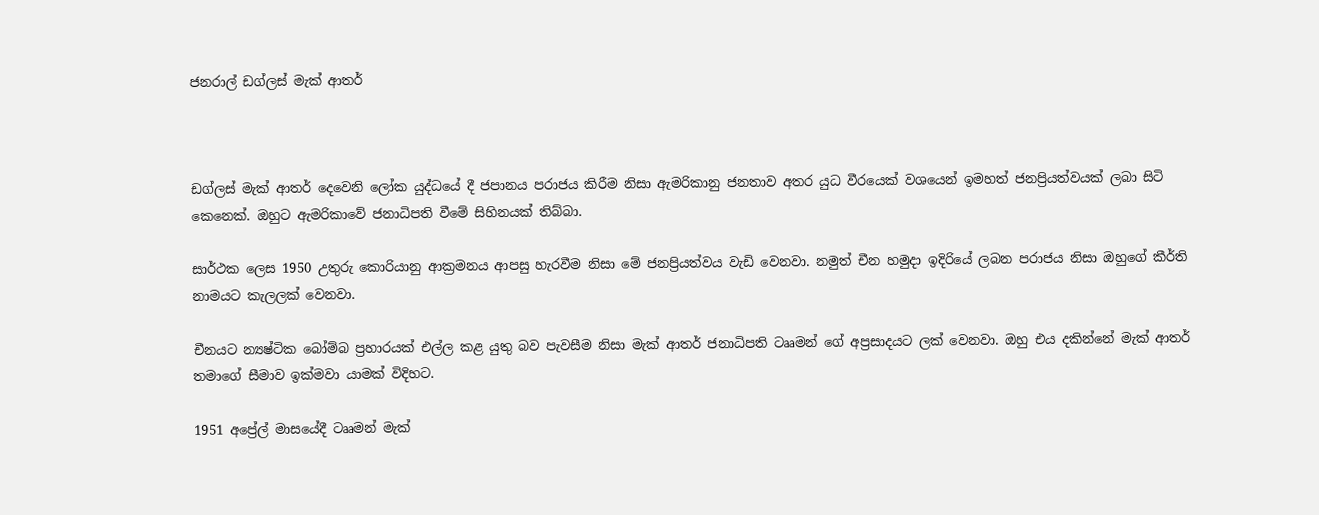ජනරාල් ඩග්ලස් මැක් ආතර්



ඩග්ලස් මැක් ආතර් දෙවෙනි ලෝක යුද්ධයේ දී ජපානය පරාජය කිරීම නිසා ඇමරිකානු ජනතාව අතර යුධ වීරයෙක් වශයෙන් ඉමහත් ජනප්‍රියත්වයක් ලබා සිටි කෙනෙක්. ඔහුට ඇමරිකාවේ ජනාධිපති වීමේ සිහිනයක් තිබ්බා.

සාර්ථක ලෙස 1950 උතුරු කොරියානු ආක්‍රමනය ආපසු හැරවීම නිසා මේ ජනප්‍රියත්වය වැඩි වෙනවා. නමුත් චීන හමුදා ඉදිරියේ ලබන පරාජය නිසා ඔහුගේ කීර්ති නාමයට කැලලක් වෙනවා.

චීනයට න්‍යෂ්ටික බෝම්බ ප්‍රහාරයක් එල්ල කළ යුතු බව පැවසීම නිසා මැක් ආතර් ජනාධිපති ටෲමන් ගේ අප්‍රසාදයට ලක් වෙනවා. ඔහු එය දකින්නේ මැක් ආතර් තමාගේ සීමාව ඉක්මවා යාමක් විදිහට.

1951 අප්‍රේල් මාසයේදී ටෲමන් මැක්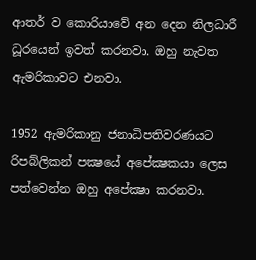ආතර් ව කොරියාවේ අන දෙන නිලධාරී ධූරයෙන් ඉවත් කරනවා. ඔහු නැවත ඇමරිකාවට එනවා.

1952 ඇමරිකානු ජනාධිපතිවරණයට රිපබ්ලිකන් පක්‍ෂයේ අපේක්‍ෂකයා ලෙස පත්වෙන්න ඔහු අපේක්‍ෂා කරනවා.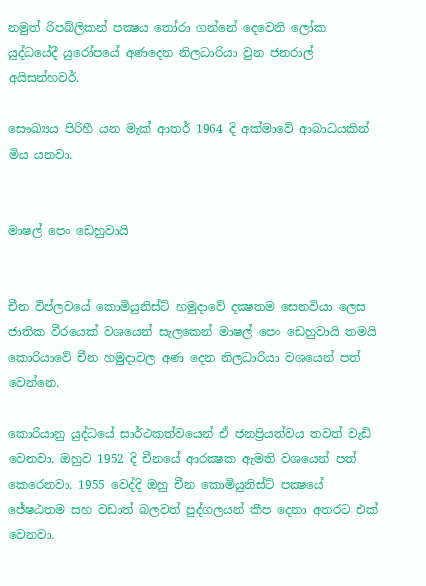නමුත් රිපබ්ලිකන් පක්‍ෂය තෝරා ගන්නේ දෙවෙනි ලෝක යුද්ධයේදී යුරෝපයේ අණදෙන නිලධාරියා වුන ජනරාල් අයිසන්හවර්.

සෞඛ්‍යය පිරිහී යන මැක් ආතර් 1964 දි අක්මාවේ ආබාධයකින් මිය යනවා.


මාෂල් පෙං ඩෙහුවායි


චීන විප්ලවයේ කොමියුනිස්ට් හමුදාවේ දක්‍ෂතම සෙනවියා ලෙස ජාතික වීරයෙක් වශයෙන් සැලකෙන් මාෂල් පෙං ඩෙහුවායි තමයි කොරියාවේ චීන හමුදාවල අණ දෙන නිලධාරියා වශයෙන් පත් වෙන්නෙ.

කොරියානු යුද්ධයේ සාර්ථකත්වයෙන් ඒ ජනප්‍රියත්වය තවත් වැඩි වෙනවා. ඔහුව 1952 දි චීනයේ ආරක්‍ෂක ඇමති වශයෙන් පත් කෙරෙනවා. 1955 වෙද්දි ඔහු චීන කොමියුනිස්ට් පක්‍ෂයේ ජේෂඨතම සහ වඩාත් බලවත් පුද්ගලයන් කීප දෙනා අතරට එක් වෙනවා.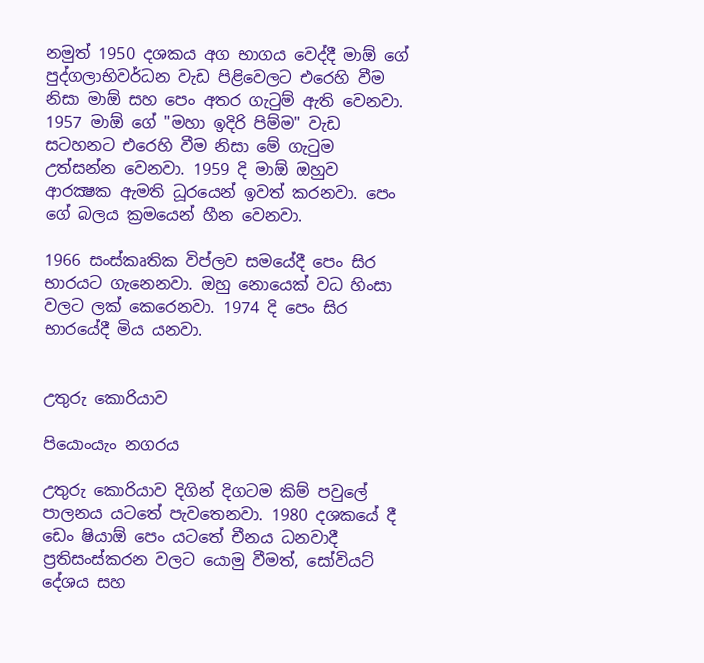නමුත් 1950 දශකය අග භාගය වෙද්දී මාඕ ගේ පුද්ගලාභිවර්ධන වැඩ පිළිවෙලට එරෙහි වීම නිසා මාඕ සහ පෙං අතර ගැටුම් ඇති වෙනවා. 1957 මාඕ ගේ "මහා ඉදිරි පිම්ම" වැඩ සටහනට එරෙහි වීම නිසා මේ ගැටුම උත්සන්න වෙනවා. 1959 දි මාඕ ඔහුව ආරක්‍ෂක ඇමති ධූරයෙන් ඉවත් කරනවා. පෙං ගේ බලය ක්‍රමයෙන් හීන වෙනවා.

1966 සංස්කෘතික විප්ලව සමයේදී පෙං සිර භාරයට ගැනෙනවා. ඔහු නොයෙක් වධ හිංසා වලට ලක් කෙරෙනවා. 1974 දි පෙං සිර භාරයේදී මිය යනවා.


උතුරු කොරියාව

පියොංයැං නගරය

උතුරු කොරියාව දිගින් දිගටම කිම් පවුලේ පාලනය යටතේ පැවතෙනවා. 1980 දශකයේ දී ඩෙං ෂියාඕ පෙං යටතේ චීනය ධනවාදී ප්‍රතිසංස්කරන වලට යොමු වීමත්, සෝවියට් දේශය සහ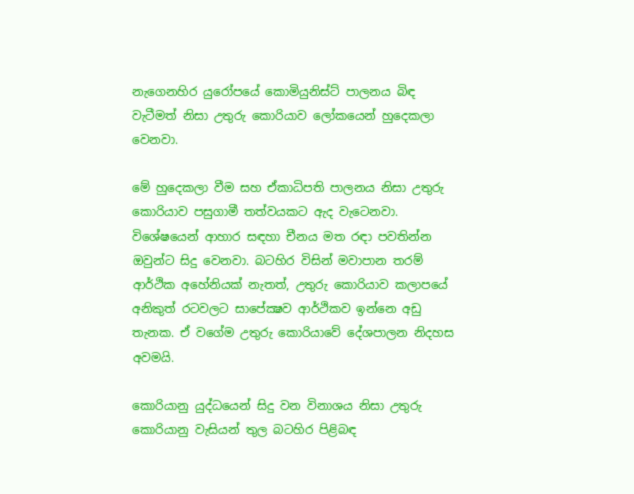නැගෙනහිර යුරෝපයේ කොමියුනිස්ට් පාලනය බිඳ වැටීමත් නිසා උතුරු කොරියාව ලෝකයෙන් හුදෙකලා වෙනවා.

මේ හුදෙකලා වීම සහ ඒකාධිපති පාලනය නිසා උතුරු කොරියාව පසුගාමී තත්වයකට ඇද වැටෙනවා. විශේෂයෙන් ආහාර සඳහා චීනය මත රඳා පවතින්න ඔවුන්ට සිදු වෙනවා. බටහිර විසින් මවාපාන තරම් ආර්ථික අහේනියක් නැතත්, උතුරු කොරියාව කලාපයේ අනිකුත් රටවලට සාපේක්‍ෂව ආර්ථිකව ඉන්නෙ අඩු තැනක. ඒ වගේම උතුරු කොරියාවේ දේශපාලන නිදහස අවමයි.

කොරියානු යුද්ධයෙන් සිදු වන විනාශය නිසා උතුරු කොරියානු වැසියන් තුල බටහිර පිළිබඳ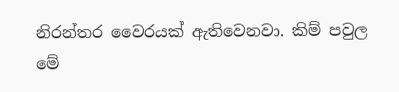නිරන්තර වෛරයක් ඇතිවෙනවා. කිම් පවුල මේ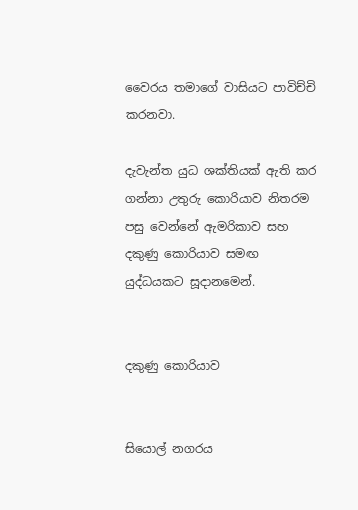වෛරය තමාගේ වාසියට පාවිච්චි කරනවා.

දැවැන්ත යුධ ශක්තියක් ඇති කර ගන්නා උතුරු කොරියාව නිතරම පසු වෙන්නේ ඇමරිකාව සහ දකුණු කොරියාව සමඟ යුද්ධයකට සූදානමෙන්.


දකුණු කොරියාව


සියොල් නගරය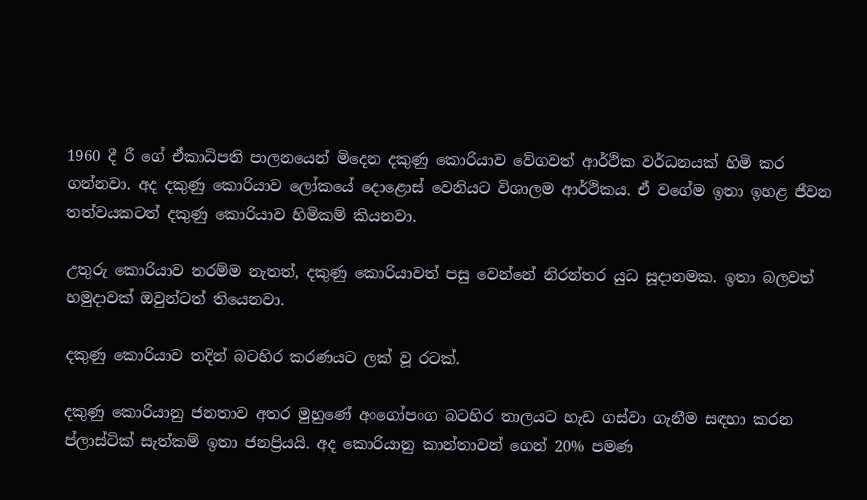1960 දී රී ගේ ඒකාධිපති පාලනයෙන් මිදෙන දකුණු කොරියාව වේගවත් ආර්ථික වර්ධනයක් හිමි කර ගන්නවා. අද දකුණු කොරියාව ලෝකයේ දොළොස් වෙනියට විශාලම ආර්ථිකය. ඒ වගේම ඉතා ඉහළ ජීවන තත්වයකටත් දකුණු කොරියාව හිමිකම් කියනවා.

උතුරු කොරියාව තරම්ම නැතත්, දකුණු කොරියාවත් පසු වෙන්නේ නිරන්තර යුධ සූදානමක. ඉතා බලවත් හමුදාවක් ඔවුන්ටත් තියෙනවා.

දකුණු කොරියාව තදින් බටහිර කරණයට ලක් වූ රටක්.

දකුණු කොරියානු ජනතාව අතර මුහුණේ අංගෝපංග බටහිර තාලයට හැඩ ගස්වා ගැනීම සඳහා කරන ප්ලාස්ටික් සැත්කම් ඉතා ජනප්‍රියයි. අද කොරියානු කාන්තාවන් ගෙන් 20% පමණ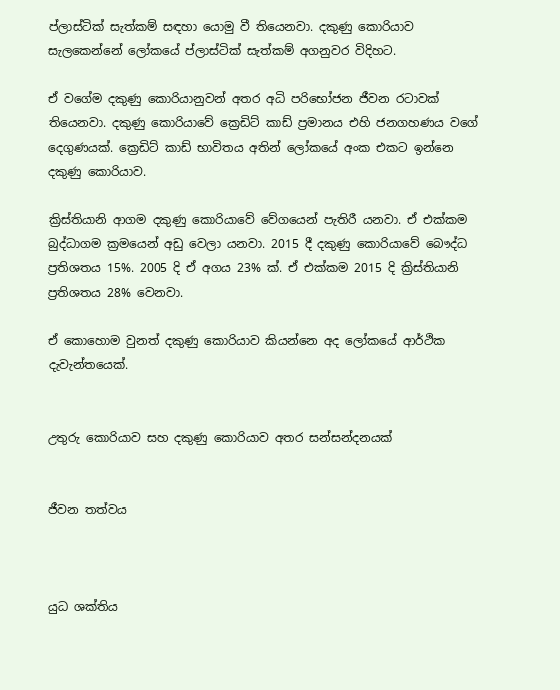ප්ලාස්ටික් සැත්කම් සඳහා යොමු වී තියෙනවා. දකුණු කොරියාව සැලකෙන්නේ ලෝකයේ ප්ලාස්ටික් සැත්කම් අගනුවර විදිහට.

ඒ වගේම දකුණු කොරියානුවන් අතර අධි පරිභෝජන ජීවන රටාවක් තියෙනවා. දකුණු කොරියාවේ ක්‍රෙඩිට් කාඩ් ප්‍රමානය එහි ජනගහණය වගේ දෙගුණයක්. ක්‍රෙඩිට් කාඩ් භාවිතය අතින් ලෝකයේ අංක එකට ඉන්නෙ දකුණු කොරියාව.

ක්‍රිස්තියානි ආගම දකුණු කොරියාවේ වේගයෙන් පැතිරී යනවා. ඒ එක්කම බුද්ධාගම ක්‍රමයෙන් අඩු වෙලා යනවා. 2015 දී දකුණු කොරියාවේ බෞද්ධ ප්‍රතිශතය 15%. 2005 දි ඒ අගය 23% ක්. ඒ එක්කම 2015 දි ක්‍රිස්තියානි ප්‍රතිශතය 28% වෙනවා.

ඒ කොහොම වුනත් දකුණු කොරියාව කියන්නෙ අද ලෝකයේ ආර්ථික දැවැන්තයෙක්.


උතුරු කොරියාව සහ දකුණු කොරියාව අතර සන්සන්දනයක්


ජීවන තත්වය



යුධ ශක්තිය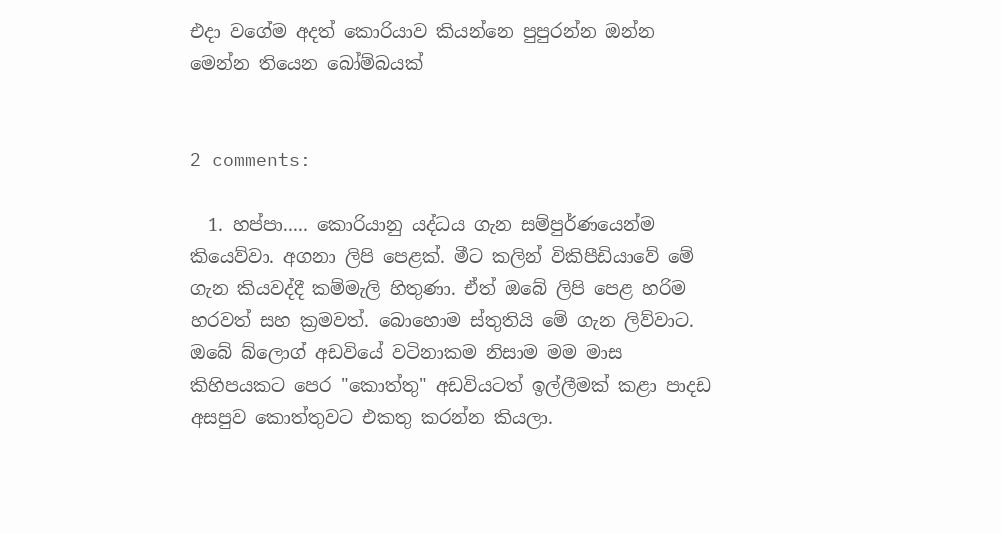එදා වගේම අදත් කොරියාව කියන්නෙ පුපුරන්න ඔන්න මෙන්න තියෙන බෝම්බයක්


2 comments:

  1. හප්පා..... කොරියානු යද්ධය ගැන සම්පුර්ණයෙන්ම කියෙව්වා. අගනා ලිපි පෙළක්. මීට කලින් විකිපීඩියාවේ මේ ගැන කියවද්දී කම්මැලි හිතුණා. ඒත් ඔබේ ලිපි පෙළ හරිම හරවත් සහ ක්‍රමවත්. බොහොම ස්තුතියි මේ ගැන ලිව්වාට. ඔබේ බ්ලොග් අඩවියේ වටිනාකම නිසාම මම මාස කිහිපයකට පෙර "කොත්තු" අඩවියටත් ඉල්ලීමක් කළා පාදඩ අසපුව කොත්තුවට එකතු කරන්න කියලා.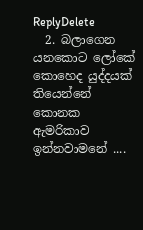ReplyDelete
  2. බලාගෙන යනකොට ලෝකේ කොහෙද යුද්දයක් තියෙන්නේ කොනක ඇමරිකාව ඉන්නවාමනේ ....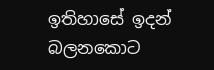ඉතිහාසේ ඉදන් බලනකොට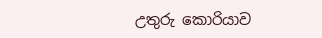උතුරු කොරියාව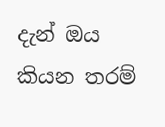දැන් ඔය කියන තරම්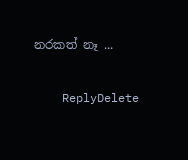නරකත් නෑ ...

    ReplyDelete